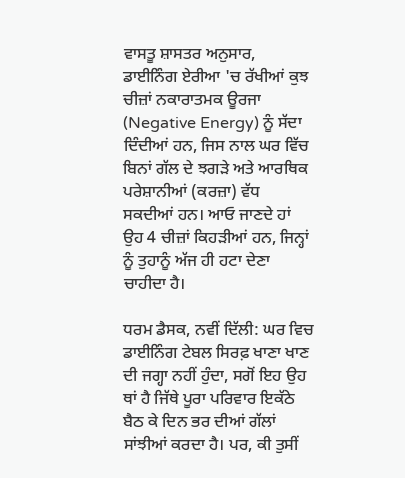ਵਾਸਤੂ ਸ਼ਾਸਤਰ ਅਨੁਸਾਰ, ਡਾਈਨਿੰਗ ਏਰੀਆ 'ਚ ਰੱਖੀਆਂ ਕੁਝ ਚੀਜ਼ਾਂ ਨਕਾਰਾਤਮਕ ਊਰਜਾ (Negative Energy) ਨੂੰ ਸੱਦਾ ਦਿੰਦੀਆਂ ਹਨ, ਜਿਸ ਨਾਲ ਘਰ ਵਿੱਚ ਬਿਨਾਂ ਗੱਲ ਦੇ ਝਗੜੇ ਅਤੇ ਆਰਥਿਕ ਪਰੇਸ਼ਾਨੀਆਂ (ਕਰਜ਼ਾ) ਵੱਧ ਸਕਦੀਆਂ ਹਨ। ਆਓ ਜਾਣਦੇ ਹਾਂ ਉਹ 4 ਚੀਜ਼ਾਂ ਕਿਹੜੀਆਂ ਹਨ, ਜਿਨ੍ਹਾਂ ਨੂੰ ਤੁਹਾਨੂੰ ਅੱਜ ਹੀ ਹਟਾ ਦੇਣਾ ਚਾਹੀਦਾ ਹੈ।

ਧਰਮ ਡੈਸਕ, ਨਵੀਂ ਦਿੱਲੀ: ਘਰ ਵਿਚ ਡਾਈਨਿੰਗ ਟੇਬਲ ਸਿਰਫ਼ ਖਾਣਾ ਖਾਣ ਦੀ ਜਗ੍ਹਾ ਨਹੀਂ ਹੁੰਦਾ, ਸਗੋਂ ਇਹ ਉਹ ਥਾਂ ਹੈ ਜਿੱਥੇ ਪੂਰਾ ਪਰਿਵਾਰ ਇਕੱਠੇ ਬੈਠ ਕੇ ਦਿਨ ਭਰ ਦੀਆਂ ਗੱਲਾਂ ਸਾਂਝੀਆਂ ਕਰਦਾ ਹੈ। ਪਰ, ਕੀ ਤੁਸੀਂ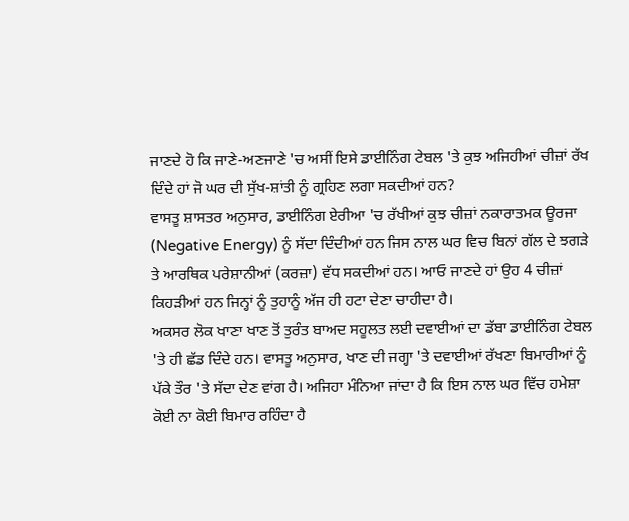ਜਾਣਦੇ ਹੋ ਕਿ ਜਾਣੇ-ਅਣਜਾਣੇ 'ਚ ਅਸੀਂ ਇਸੇ ਡਾਈਨਿੰਗ ਟੇਬਲ 'ਤੇ ਕੁਝ ਅਜਿਹੀਆਂ ਚੀਜ਼ਾਂ ਰੱਖ ਦਿੰਦੇ ਹਾਂ ਜੋ ਘਰ ਦੀ ਸੁੱਖ-ਸ਼ਾਂਤੀ ਨੂੰ ਗ੍ਰਹਿਣ ਲਗਾ ਸਕਦੀਆਂ ਹਨ?
ਵਾਸਤੂ ਸ਼ਾਸਤਰ ਅਨੁਸਾਰ, ਡਾਈਨਿੰਗ ਏਰੀਆ 'ਚ ਰੱਖੀਆਂ ਕੁਝ ਚੀਜ਼ਾਂ ਨਕਾਰਾਤਮਕ ਊਰਜਾ (Negative Energy) ਨੂੰ ਸੱਦਾ ਦਿੰਦੀਆਂ ਹਨ ਜਿਸ ਨਾਲ ਘਰ ਵਿਚ ਬਿਨਾਂ ਗੱਲ ਦੇ ਝਗੜੇ ਤੇ ਆਰਥਿਕ ਪਰੇਸ਼ਾਨੀਆਂ (ਕਰਜ਼ਾ) ਵੱਧ ਸਕਦੀਆਂ ਹਨ। ਆਓ ਜਾਣਦੇ ਹਾਂ ਉਹ 4 ਚੀਜ਼ਾਂ ਕਿਹੜੀਆਂ ਹਨ ਜਿਨ੍ਹਾਂ ਨੂੰ ਤੁਹਾਨੂੰ ਅੱਜ ਹੀ ਹਟਾ ਦੇਣਾ ਚਾਹੀਦਾ ਹੈ।
ਅਕਸਰ ਲੋਕ ਖਾਣਾ ਖਾਣ ਤੋਂ ਤੁਰੰਤ ਬਾਅਦ ਸਹੂਲਤ ਲਈ ਦਵਾਈਆਂ ਦਾ ਡੱਬਾ ਡਾਈਨਿੰਗ ਟੇਬਲ 'ਤੇ ਹੀ ਛੱਡ ਦਿੰਦੇ ਹਨ। ਵਾਸਤੂ ਅਨੁਸਾਰ, ਖਾਣ ਦੀ ਜਗ੍ਹਾ 'ਤੇ ਦਵਾਈਆਂ ਰੱਖਣਾ ਬਿਮਾਰੀਆਂ ਨੂੰ ਪੱਕੇ ਤੌਰ 'ਤੇ ਸੱਦਾ ਦੇਣ ਵਾਂਗ ਹੈ। ਅਜਿਹਾ ਮੰਨਿਆ ਜਾਂਦਾ ਹੈ ਕਿ ਇਸ ਨਾਲ ਘਰ ਵਿੱਚ ਹਮੇਸ਼ਾ ਕੋਈ ਨਾ ਕੋਈ ਬਿਮਾਰ ਰਹਿੰਦਾ ਹੈ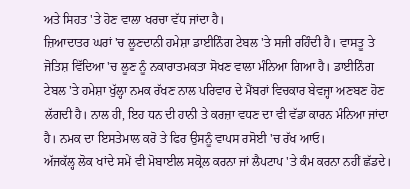ਅਤੇ ਸਿਹਤ 'ਤੇ ਹੋਣ ਵਾਲਾ ਖਰਚਾ ਵੱਧ ਜਾਂਦਾ ਹੈ।
ਜ਼ਿਆਦਾਤਰ ਘਰਾਂ 'ਚ ਲੂਣਦਾਨੀ ਹਮੇਸ਼ਾ ਡਾਈਨਿੰਗ ਟੇਬਲ 'ਤੇ ਸਜੀ ਰਹਿੰਦੀ ਹੈ। ਵਾਸਤੂ ਤੇ ਜੋਤਿਸ਼ ਵਿੱਦਿਆ 'ਚ ਲੂਣ ਨੂੰ ਨਕਾਰਾਤਮਕਤਾ ਸੋਖਣ ਵਾਲਾ ਮੰਨਿਆ ਗਿਆ ਹੈ। ਡਾਈਨਿੰਗ ਟੇਬਲ 'ਤੇ ਹਮੇਸ਼ਾ ਖੁੱਲ੍ਹਾ ਨਮਕ ਰੱਖਣ ਨਾਲ ਪਰਿਵਾਰ ਦੇ ਮੈਂਬਰਾਂ ਵਿਚਕਾਰ ਬੇਵਜ੍ਹਾ ਅਣਬਣ ਹੋਣ ਲੱਗਦੀ ਹੈ। ਨਾਲ ਹੀ, ਇਹ ਧਨ ਦੀ ਹਾਨੀ ਤੇ ਕਰਜ਼ਾ ਵਧਣ ਦਾ ਵੀ ਵੱਡਾ ਕਾਰਨ ਮੰਨਿਆ ਜਾਂਦਾ ਹੈ। ਨਮਕ ਦਾ ਇਸਤੇਮਾਲ ਕਰੋ ਤੇ ਫਿਰ ਉਸਨੂੰ ਵਾਪਸ ਰਸੋਈ 'ਚ ਰੱਖ ਆਓ।
ਅੱਜਕੱਲ੍ਹ ਲੋਕ ਖਾਂਦੇ ਸਮੇਂ ਵੀ ਮੋਬਾਈਲ ਸਕ੍ਰੋਲ ਕਰਨਾ ਜਾਂ ਲੈਪਟਾਪ 'ਤੇ ਕੰਮ ਕਰਨਾ ਨਹੀਂ ਛੱਡਦੇ।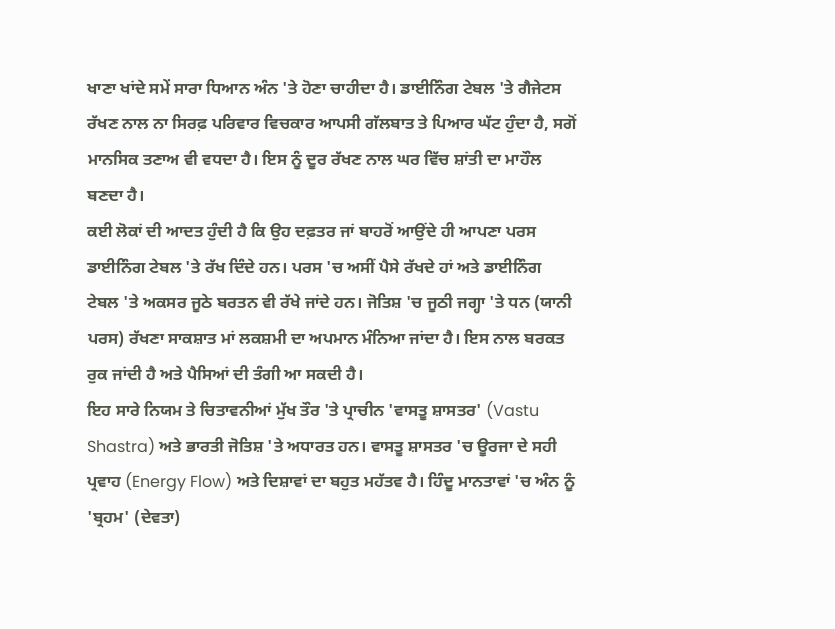ਖਾਣਾ ਖਾਂਦੇ ਸਮੇਂ ਸਾਰਾ ਧਿਆਨ ਅੰਨ 'ਤੇ ਹੋਣਾ ਚਾਹੀਦਾ ਹੈ। ਡਾਈਨਿੰਗ ਟੇਬਲ 'ਤੇ ਗੈਜੇਟਸ ਰੱਖਣ ਨਾਲ ਨਾ ਸਿਰਫ਼ ਪਰਿਵਾਰ ਵਿਚਕਾਰ ਆਪਸੀ ਗੱਲਬਾਤ ਤੇ ਪਿਆਰ ਘੱਟ ਹੁੰਦਾ ਹੈ, ਸਗੋਂ ਮਾਨਸਿਕ ਤਣਾਅ ਵੀ ਵਧਦਾ ਹੈ। ਇਸ ਨੂੰ ਦੂਰ ਰੱਖਣ ਨਾਲ ਘਰ ਵਿੱਚ ਸ਼ਾਂਤੀ ਦਾ ਮਾਹੌਲ ਬਣਦਾ ਹੈ।
ਕਈ ਲੋਕਾਂ ਦੀ ਆਦਤ ਹੁੰਦੀ ਹੈ ਕਿ ਉਹ ਦਫ਼ਤਰ ਜਾਂ ਬਾਹਰੋਂ ਆਉਂਦੇ ਹੀ ਆਪਣਾ ਪਰਸ ਡਾਈਨਿੰਗ ਟੇਬਲ 'ਤੇ ਰੱਖ ਦਿੰਦੇ ਹਨ। ਪਰਸ 'ਚ ਅਸੀਂ ਪੈਸੇ ਰੱਖਦੇ ਹਾਂ ਅਤੇ ਡਾਈਨਿੰਗ ਟੇਬਲ 'ਤੇ ਅਕਸਰ ਜੂਠੇ ਬਰਤਨ ਵੀ ਰੱਖੇ ਜਾਂਦੇ ਹਨ। ਜੋਤਿਸ਼ 'ਚ ਜੂਠੀ ਜਗ੍ਹਾ 'ਤੇ ਧਨ (ਯਾਨੀ ਪਰਸ) ਰੱਖਣਾ ਸਾਕਸ਼ਾਤ ਮਾਂ ਲਕਸ਼ਮੀ ਦਾ ਅਪਮਾਨ ਮੰਨਿਆ ਜਾਂਦਾ ਹੈ। ਇਸ ਨਾਲ ਬਰਕਤ ਰੁਕ ਜਾਂਦੀ ਹੈ ਅਤੇ ਪੈਸਿਆਂ ਦੀ ਤੰਗੀ ਆ ਸਕਦੀ ਹੈ।
ਇਹ ਸਾਰੇ ਨਿਯਮ ਤੇ ਚਿਤਾਵਨੀਆਂ ਮੁੱਖ ਤੌਰ 'ਤੇ ਪ੍ਰਾਚੀਨ 'ਵਾਸਤੂ ਸ਼ਾਸਤਰ' (Vastu Shastra) ਅਤੇ ਭਾਰਤੀ ਜੋਤਿਸ਼ 'ਤੇ ਅਧਾਰਤ ਹਨ। ਵਾਸਤੂ ਸ਼ਾਸਤਰ 'ਚ ਊਰਜਾ ਦੇ ਸਹੀ ਪ੍ਰਵਾਹ (Energy Flow) ਅਤੇ ਦਿਸ਼ਾਵਾਂ ਦਾ ਬਹੁਤ ਮਹੱਤਵ ਹੈ। ਹਿੰਦੂ ਮਾਨਤਾਵਾਂ 'ਚ ਅੰਨ ਨੂੰ 'ਬ੍ਰਹਮ' (ਦੇਵਤਾ)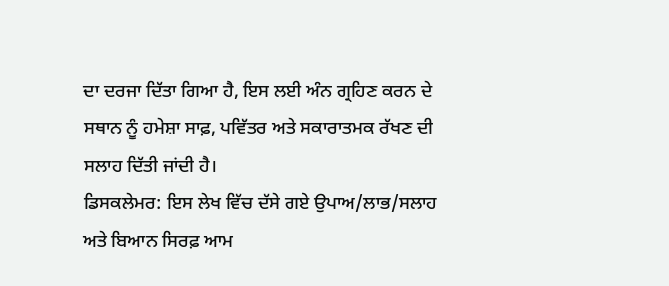ਦਾ ਦਰਜਾ ਦਿੱਤਾ ਗਿਆ ਹੈ, ਇਸ ਲਈ ਅੰਨ ਗ੍ਰਹਿਣ ਕਰਨ ਦੇ ਸਥਾਨ ਨੂੰ ਹਮੇਸ਼ਾ ਸਾਫ਼, ਪਵਿੱਤਰ ਅਤੇ ਸਕਾਰਾਤਮਕ ਰੱਖਣ ਦੀ ਸਲਾਹ ਦਿੱਤੀ ਜਾਂਦੀ ਹੈ।
ਡਿਸਕਲੇਮਰ: ਇਸ ਲੇਖ ਵਿੱਚ ਦੱਸੇ ਗਏ ਉਪਾਅ/ਲਾਭ/ਸਲਾਹ ਅਤੇ ਬਿਆਨ ਸਿਰਫ਼ ਆਮ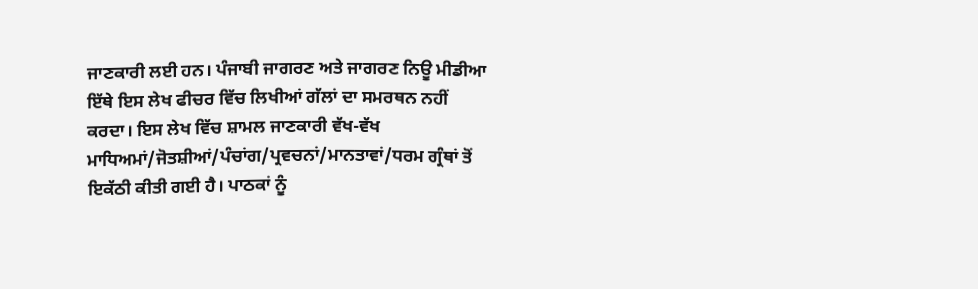ਜਾਣਕਾਰੀ ਲਈ ਹਨ। ਪੰਜਾਬੀ ਜਾਗਰਣ ਅਤੇ ਜਾਗਰਣ ਨਿਊ ਮੀਡੀਆ ਇੱਥੇ ਇਸ ਲੇਖ ਫੀਚਰ ਵਿੱਚ ਲਿਖੀਆਂ ਗੱਲਾਂ ਦਾ ਸਮਰਥਨ ਨਹੀਂ ਕਰਦਾ। ਇਸ ਲੇਖ ਵਿੱਚ ਸ਼ਾਮਲ ਜਾਣਕਾਰੀ ਵੱਖ-ਵੱਖ ਮਾਧਿਅਮਾਂ/ਜੋਤਸ਼ੀਆਂ/ਪੰਚਾਂਗ/ਪ੍ਰਵਚਨਾਂ/ਮਾਨਤਾਵਾਂ/ਧਰਮ ਗ੍ਰੰਥਾਂ ਤੋਂ ਇਕੱਠੀ ਕੀਤੀ ਗਈ ਹੈ। ਪਾਠਕਾਂ ਨੂੰ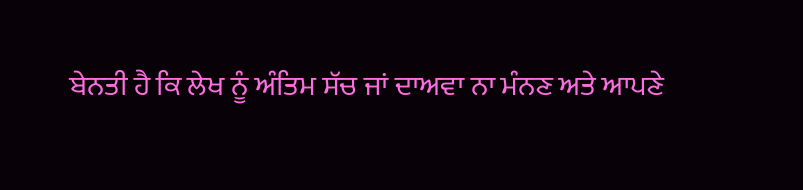ਬੇਨਤੀ ਹੈ ਕਿ ਲੇਖ ਨੂੰ ਅੰਤਿਮ ਸੱਚ ਜਾਂ ਦਾਅਵਾ ਨਾ ਮੰਨਣ ਅਤੇ ਆਪਣੇ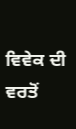ਵਿਵੇਕ ਦੀ ਵਰਤੋਂ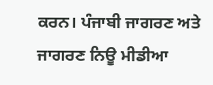ਕਰਨ। ਪੰਜਾਬੀ ਜਾਗਰਣ ਅਤੇ ਜਾਗਰਣ ਨਿਊ ਮੀਡੀਆ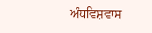ਅੰਧਵਿਸ਼ਵਾਸ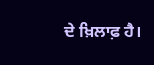ਦੇ ਖ਼ਿਲਾਫ਼ ਹੈ।